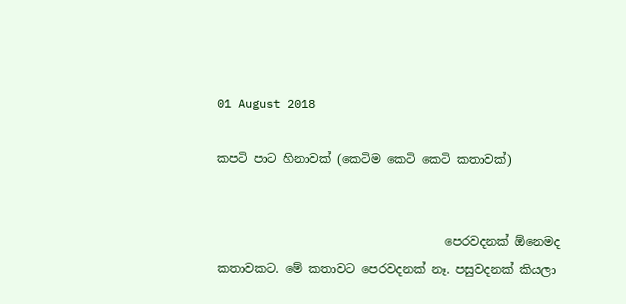01 August 2018

කපටි පාට හිනාවක් (කෙටිම කෙටි කෙටි කතාවක්)


                                      පෙරවදනක් ඕනෙමද කතාවකට. මේ කතාවට පෙරවදනක් නෑ. පසුවදනක් කියලා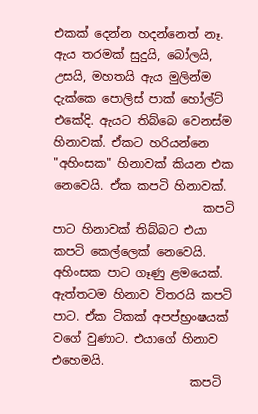එකක් දෙන්න හදන්නෙත් නෑ. ඇය තරමක් සුදුයි, බෝලයි, උසයි, මහතයි ඇය මුලින්ම දැක්කෙ පොලිස් පාක් හෝල්ට් එකේදි. ඇයට තිබ්බෙ වෙනස්ම හිනාවක්. ඒකට හරියන්නෙ "අහිංසක" හිනාවක් කියන එක නෙවෙයි. ඒක කපටි හිනාවක්.
                         කපටි පාට හිනාවක් තිබ්බට එයා කපටි කෙල්ලෙක් නෙවෙයි. අහිංසක පාට ගෑණු ළමයෙක්. ඇත්තටම හිනාව විතරයි කපටි පාට. ඒක ටිකක් අපප්භ්‍රංෂයක් වගේ වුණාට. එයාගේ හිනාව එහෙමයි.
                       කපටි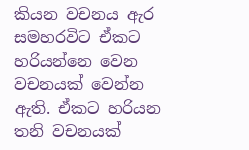කියන වචනය ඇර සමහරවිට ඒකට හරියන්නෙ වෙන වචනයක් වෙන්න ඇති. ඒකට හරියන තනි වචනයක්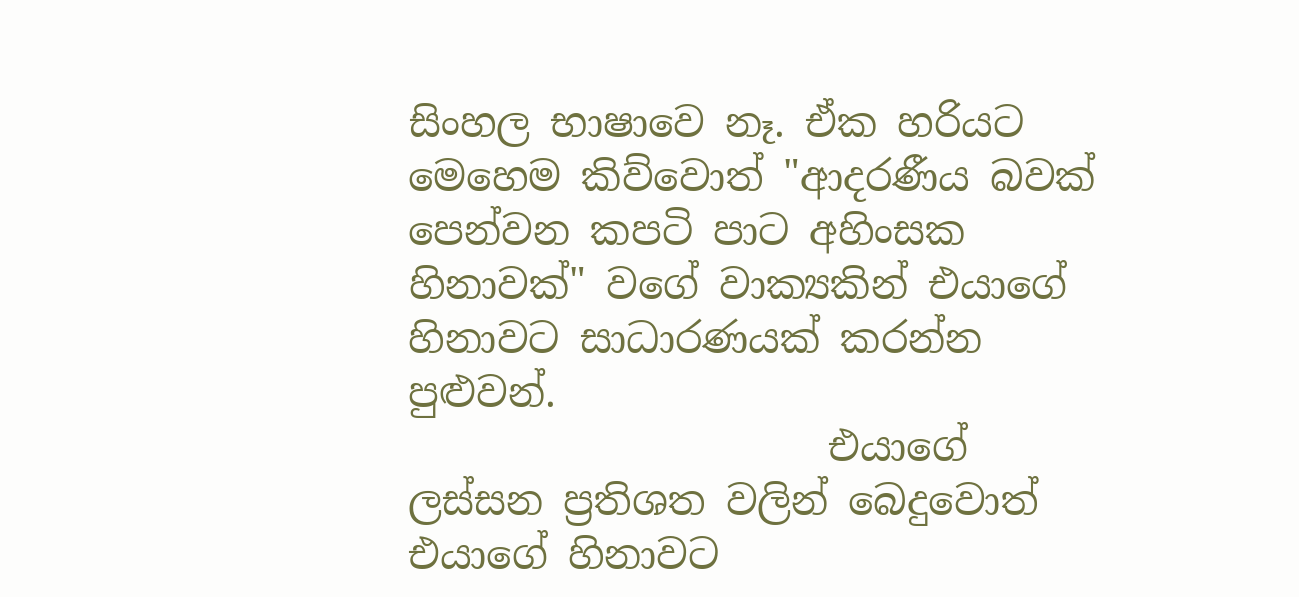සිංහල භාෂාවෙ නෑ. ඒක හරියට මෙහෙම කිව්වොත් "ආදරණීය බවක් පෙන්වන කපටි පාට අහිංසක හිනාවක්" වගේ වාක්‍යකින් එයාගේ හිනාවට සාධාරණයක් කරන්න පුළුවන්.
                     එයාගේ ලස්සන ප්‍රතිශත වලින් බෙදුවොත් එයාගේ හිනාවට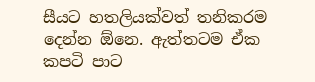සීයට හතලියක්වත් තනිකරම දෙන්න ඕනෙ. ඇත්තටම ඒක කපටි පාට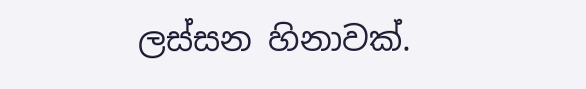ලස්සන හිනාවක්.